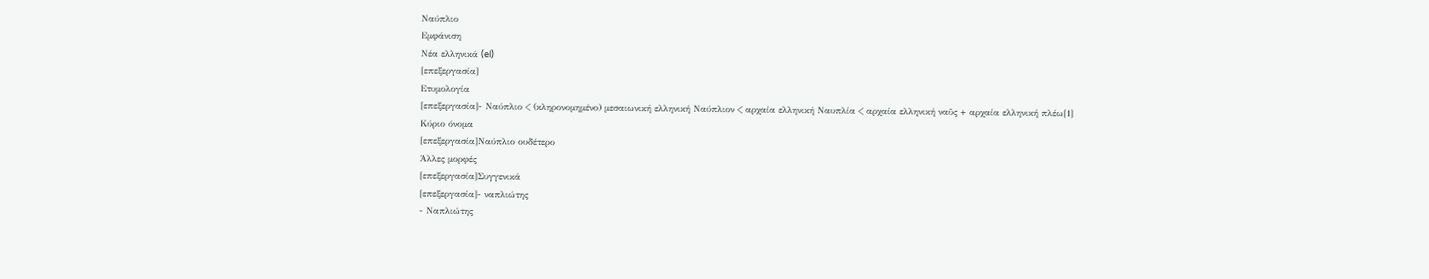Ναύπλιο
Εμφάνιση
Νέα ελληνικά (el)
[επεξεργασία]
Ετυμολογία
[επεξεργασία]- Ναύπλιο < (κληρονομημένο) μεσαιωνική ελληνική Ναύπλιον < αρχαία ελληνική Ναυπλία < αρχαία ελληνική ναῦς + αρχαία ελληνική πλέω[1]
Κύριο όνομα
[επεξεργασία]Ναύπλιο ουδέτερο
Άλλες μορφές
[επεξεργασία]Συγγενικά
[επεξεργασία]- ναπλιώτης
- Ναπλιώτης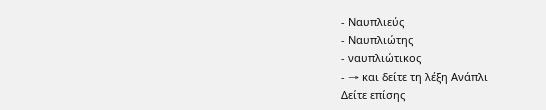- Ναυπλιεύς
- Ναυπλιώτης
- ναυπλιώτικος
- → και δείτε τη λέξη Ανάπλι
Δείτε επίσης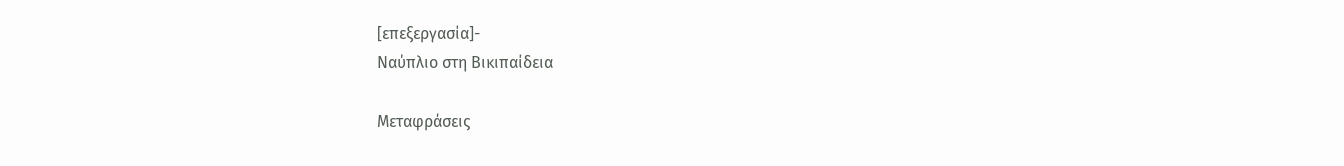[επεξεργασία]-
Ναύπλιο στη Βικιπαίδεια

Μεταφράσεις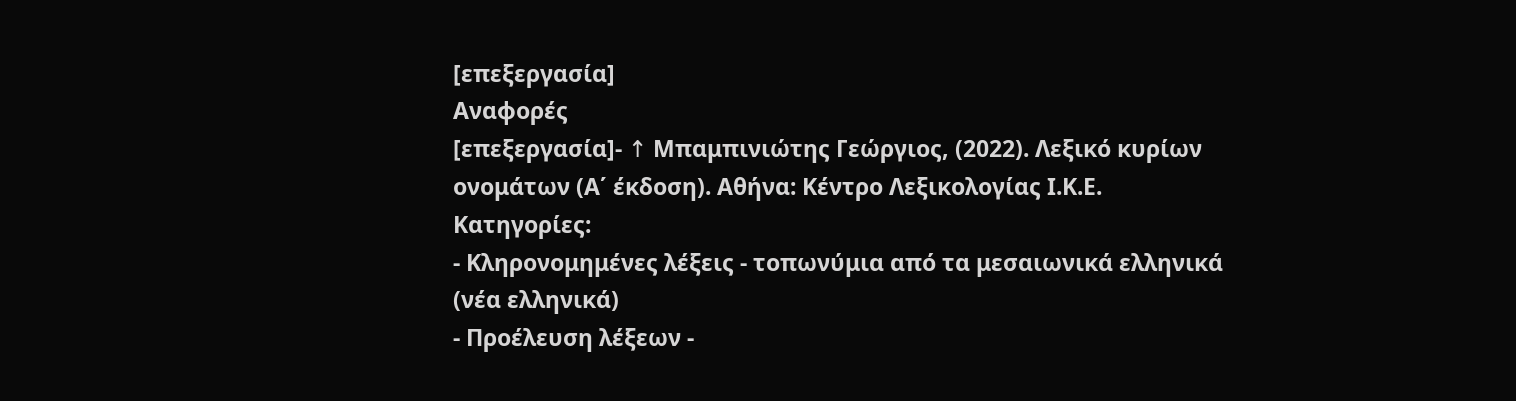[επεξεργασία]
Αναφορές
[επεξεργασία]- ↑ Μπαμπινιώτης Γεώργιος, (2022). Λεξικό κυρίων ονομάτων (Α΄ έκδοση). Αθήνα: Κέντρο Λεξικολογίας Ι.Κ.Ε.
Κατηγορίες:
- Κληρονομημένες λέξεις - τοπωνύμια από τα μεσαιωνικά ελληνικά (νέα ελληνικά)
- Προέλευση λέξεων -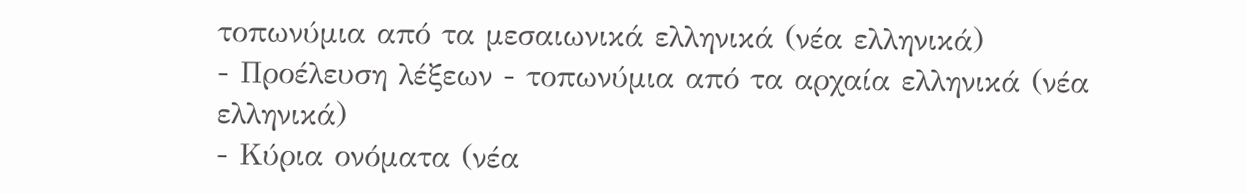τοπωνύμια από τα μεσαιωνικά ελληνικά (νέα ελληνικά)
- Προέλευση λέξεων - τοπωνύμια από τα αρχαία ελληνικά (νέα ελληνικά)
- Κύρια ονόματα (νέα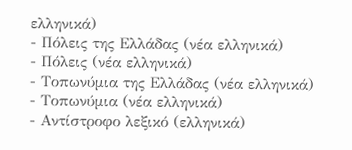ελληνικά)
- Πόλεις της Ελλάδας (νέα ελληνικά)
- Πόλεις (νέα ελληνικά)
- Τοπωνύμια της Ελλάδας (νέα ελληνικά)
- Τοπωνύμια (νέα ελληνικά)
- Αντίστροφο λεξικό (ελληνικά)